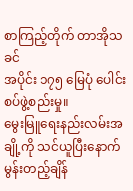စာကြည့်တိုက် တာအိုသခင်
အပိုင်း ၁၇၅ မြေပုံ ပေါင်းစပ်ဖွဲ့စည်းမှု။
မွေးမြူရေးနည်းလမ်းအချို့ကို သင်ယူပြီးနောက် မွန်းတည့်ချိန်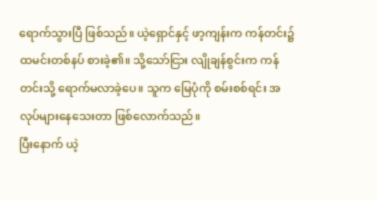ရောက်သွားပြီ ဖြစ်သည်။ ယဲ့ရှောင်နှင့် ဖာ့ကျန်းက ကန်တင်း၌ ထမင်းတစ်နပ် စားခဲ့၏။ သို့သော်ငြား လျိုချန်စွင်းက ကန်တင်းသို့ ရောက်မလာခဲ့ပေ။ သူက မြေပုံကို စမ်းစစ်ရင်း အလုပ်များနေသေးတာ ဖြစ်လောက်သည်။
ပြီးနောက် ယဲ့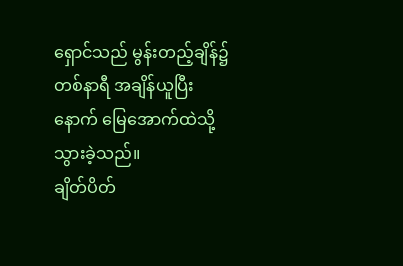ရှောင်သည် မွန်းတည့်ချိန်၌ တစ်နာရီ အချိန်ယူပြီးနောက် မြေအောက်ထဲသို့ သွားခဲ့သည်။
ချိတ်ပိတ်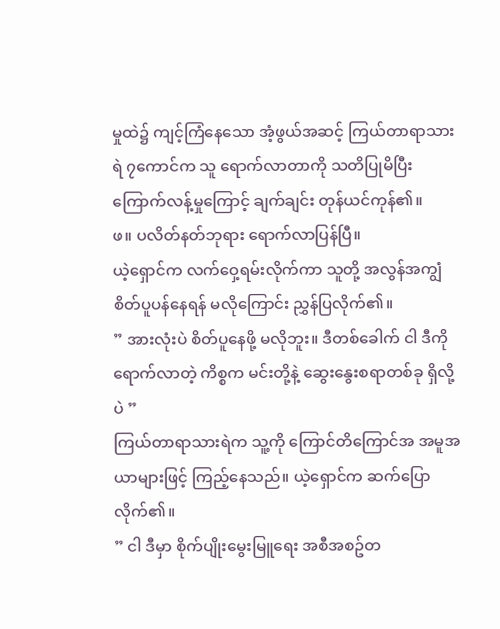မှုထဲ၌ ကျင့်ကြံနေသော အံ့ဖွယ်အဆင့် ကြယ်တာရာသားရဲ ၇ကောင်က သူ ရောက်လာတာကို သတိပြုမိပြီး ကြောက်လန့်မှုကြောင့် ချက်ချင်း တုန်ယင်ကုန်၏။
ဖ။ ပလိတ်နတ်ဘုရား ရောက်လာပြန်ပြီ။
ယဲ့ရှောင်က လက်ဝှေ့ရမ်းလိုက်ကာ သူတို့ အလွန်အကျွံ စိတ်ပူပန်နေရန် မလိုကြောင်း ညွှန်ပြလိုက်၏။
” အားလုံးပဲ စိတ်ပူနေဖို့ မလိုဘူး။ ဒီတစ်ခေါက် ငါ ဒီကို ရောက်လာတဲ့ ကိစ္စက မင်းတို့နဲ့ ဆွေးနွေးစရာတစ်ခု ရှိလို့ပဲ ”
ကြယ်တာရာသားရဲက သူ့ကို ကြောင်တိကြောင်အ အမူအယာများဖြင့် ကြည့်နေသည်။ ယဲ့ရှောင်က ဆက်ပြောလိုက်၏။
” ငါ ဒီမှာ စိုက်ပျိုးမွေးမြူရေး အစီအစဥ်တ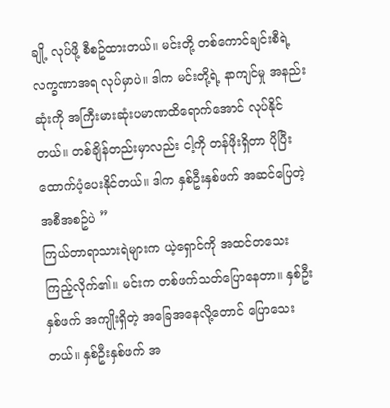ချို့ လုပ်ဖို့ စီစဥ်ထားတယ်။ မင်းတို့ တစ်ကောင်ချင်းစီရဲ့ လက္ခဏာအရ လုပ်မှာပဲ။ ဒါက မင်းတို့ရဲ့ နာကျင်မှု အနည်းဆုံးကို အကြီးမားဆုံးပမာဏထိရောက်အောင် လုပ်နိုင်တယ်။ တစ်ချိန်တည်းမှာလည်း ငါ့ကို တန်ဖိုးရှိတာ ပိုပြီး ထောက်ပံ့ပေးနိုင်တယ်။ ဒါက နှစ်ဦးနှစ်ဖက် အဆင်ပြေတဲ့ အစီအစဥ်ပဲ ”
ကြယ်တာရာသားရဲများက ယဲ့ရှောင်ကို အထင်တသေး ကြည့်လိုက်၏။ မင်းက တစ်ဖက်သတ်ပြောနေတာ။ နှစ်ဦးနှစ်ဖက် အကျိုးရှိတဲ့ အခြေအနေလို့တောင် ပြောသေးတယ်။ နှစ်ဦးနှစ်ဖက် အ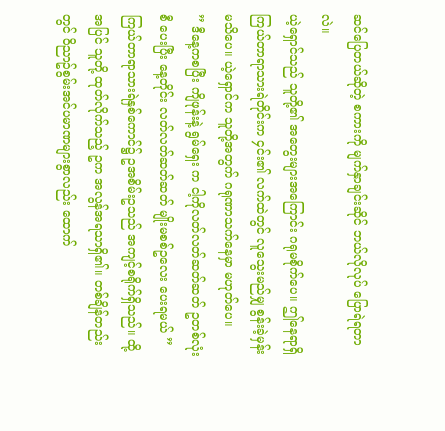ဆင်ပြေတယ်ဆိုတဲ့ စကားကို မျက်နှာချင်းဆိုင် ဘယ်လိုလုပ် ပြောရဲရတာလဲ။
ယဲ့ရှောင်သည် သူတို့၏ အတွေးများအကြောင်း ဂရုမစိုက်ပေ။ ဤနေရာရှိ ကြယ်တာရာသားရဲတိုင်းက ၄င်း၏ လက်ထဲတွင် လူသွေးမည်မျှ စွန်းခဲ့မှန်း မသိပေ။ ယဲ့ရှောင်က သူတို့အတွက် ဂရုဏာသက်နေမှာ မဟုတ်ပေ။
” ဒီနေ့ကစပြီး ကျိဖုန်းနဲ့ ရွမ်ရှေး က ငါ့ကိုလတ်လတ်ဆတ်ဆတ် ဥတစ်လုံးစီ ပေးပြီး နေ့တိုင်း လတ်လတ်ဆတ်ဆတ် မျိုးမစစ်ဥလေး ပေးရမယ် ”
ကြယ်တာရာသားရဲနှစ်ကောင်၌ ဥအစိမ်းဥသည် အကျင့်စရိုက်ရှိသည်။ ထို့အပြင် သူတို့ ထုတ်လိုက်သည့် ဥက အလွန်အရသာရှိ၏။ တစ်ချိန်တည်းတွင် ဝိညာဥ်စွမ်းအင်ပမာဏများစွာလည်း ထောက်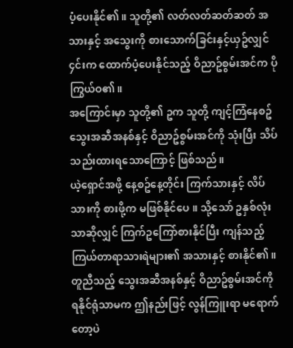ပံ့ပေးနိုင်၏။ သူတို့၏ လတ်လတ်ဆတ်ဆတ် အသားနှင့် အသွေးကို စားသောက်ခြင်းနှင့်ယှဥ်လျှင် ၄င်းက ထောက်ပံ့ပေးနိုင်သည့် ဝိညာဥ်စွမ်းအင်က ပိုကြွယ်ဝ၏။
အကြောင်းမှာ သူတို့၏ ဥက သူတို့ ကျင့်ကြံနေစဥ် သွေးအဆီအနစ်နှင့် ဝိညာဥ်စွမ်းအင်ကို သုံးပြီး သိပ်သည်းထားရသောကြောင့် ဖြစ်သည်။
ယဲ့ရှောင်အဖို့ နေ့စဥ်နေ့တိုင်း ကြက်သားနှင့် လိပ်သားကို စားဖို့က မဖြစ်နိုင်ပေ။ သို့သော် ဥနှစ်လုံးသာဆိုလျှင် ကြက်ဥကြော်စားနိုင်ပြီး ကျန်သည့် ကြယ်တာရာသားရဲများ၏ အသားနှင့် စားနိုင်၏။ တူညီသည့် သွေးအဆီအနစ်နှင့် ဝိညာဥ်စွမ်းအင်ကို ရနိုင်ရုံသာမက ဤနည်းဖြင့် လွန်ကြူးရာ မရောက်တော့ပဲ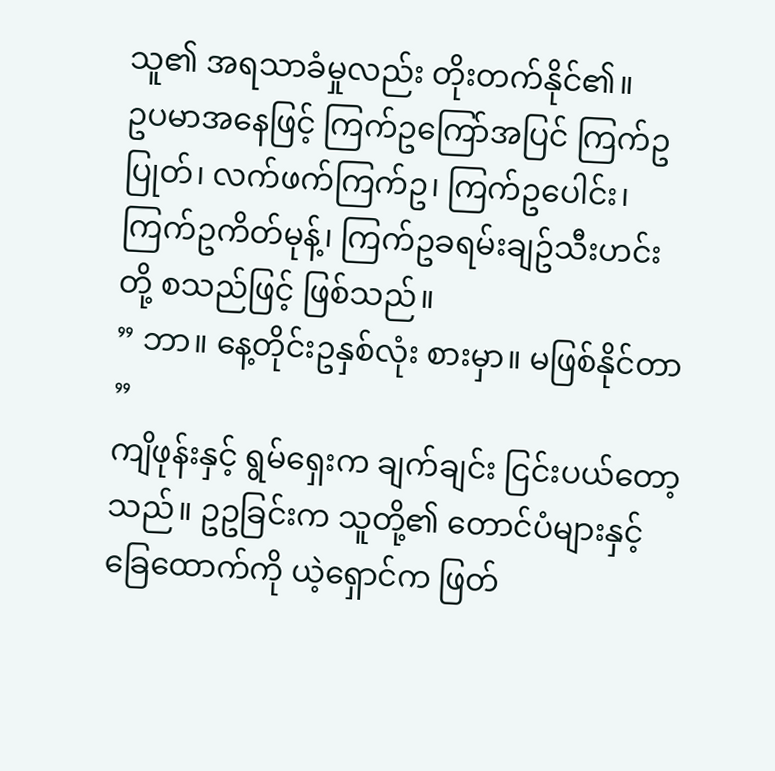သူ၏ အရသာခံမှုလည်း တိုးတက်နိုင်၏။
ဥပမာအနေဖြင့် ကြက်ဥကြော်အပြင် ကြက်ဥပြုတ်၊ လက်ဖက်ကြက်ဥ၊ ကြက်ဥပေါင်း၊ ကြက်ဥကိတ်မုန့်၊ ကြက်ဥခရမ်းချဥ်သီးဟင်းတို့ စသည်ဖြင့် ဖြစ်သည်။
” ဘာ။ နေ့တိုင်းဥနှစ်လုံး စားမှာ။ မဖြစ်နိုင်တာ ”
ကျိဖုန်းနှင့် ရွမ်ရှေးက ချက်ချင်း ငြင်းပယ်တော့သည်။ ဥဥခြင်းက သူတို့၏ တောင်ပံများနှင့် ခြေထောက်ကို ယဲ့ရှောင်က ဖြတ်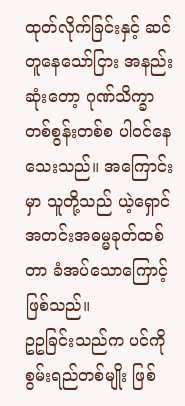ထုတ်လိုက်ခြင်းနှင့် ဆင်တူနေသော်ငြား အနည်းဆုံးတော့ ဂုဏ်သိက္ခာ တစ်စွန်းတစ်စ ပါဝင်နေသေးသည်။ အကြောင်းမှာ သူတို့သည် ယဲ့ရှောင် အတင်းအဓမ္မခုတ်ထစ်တာ ခံအပ်သောကြောင့် ဖြစ်သည်။
ဥဥခြင်းသည်က ပင်ကိုစွမ်းရည်တစ်မျိုး ဖြစ်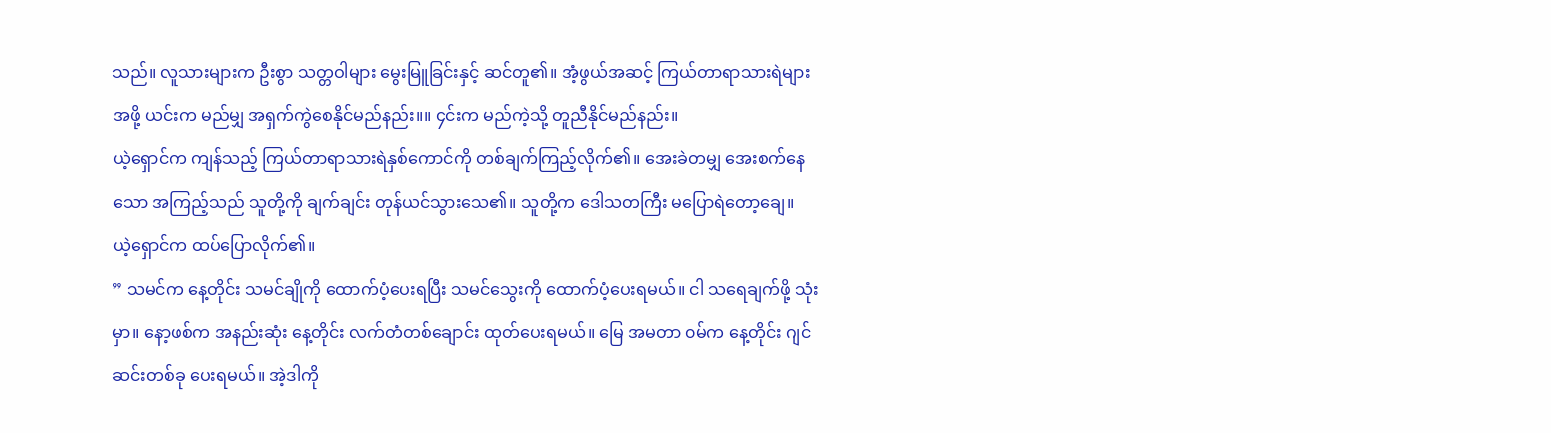သည်။ လူသားများက ဦးစွာ သတ္တဝါများ မွေးမြူခြင်းနှင့် ဆင်တူ၏။ အံ့ဖွယ်အဆင့် ကြယ်တာရာသားရဲများအဖို့ ယင်းက မည်မျှ အရှက်ကွဲစေနိုင်မည်နည်း။။ ၄င်းက မည်ကဲ့သို့ တူညီနိုင်မည်နည်း။
ယဲ့ရှောင်က ကျန်သည့် ကြယ်တာရာသားရဲနှစ်ကောင်ကို တစ်ချက်ကြည့်လိုက်၏။ အေးခဲတမျှ အေးစက်နေသော အကြည့်သည် သူတို့ကို ချက်ချင်း တုန်ယင်သွားသေ၏။ သူတို့က ဒေါသတကြီး မပြောရဲတော့ချေ။
ယဲ့ရှောင်က ထပ်ပြောလိုက်၏။
” သမင်က နေ့တိုင်း သမင်ချိုကို ထောက်ပံ့ပေးရပြီး သမင်သွေးကို ထောက်ပံ့ပေးရမယ်။ ငါ သရေချက်ဖို့ သုံးမှာ။ နော့ဖစ်က အနည်းဆုံး နေ့တိုင်း လက်တံတစ်ချောင်း ထုတ်ပေးရမယ်။ မြေ အမတာ ၀မ်က နေ့တိုင်း ဂျင်ဆင်းတစ်ခု ပေးရမယ်။ အဲ့ဒါကို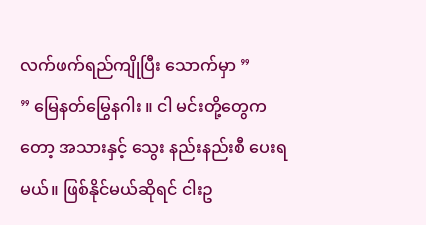လက်ဖက်ရည်ကျိုပြီး သောက်မှာ ”
” မြေနတ်မြွေနဂါး ။ ငါ မင်းတို့တွေကတော့ အသားနှင့် သွေး နည်းနည်းစီ ပေးရမယ်။ ဖြစ်နိုင်မယ်ဆိုရင် ငါးဥ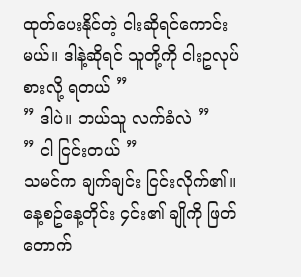ထုတ်ပေးနိုင်တဲ့ ငါးဆိုရင်ကောင်းမယ်။ ဒါနဲ့ဆိုရင် သူတို့ကို ငါးဥလုပ်စားလို့ ရတယ် ”
” ဒါပဲ။ ဘယ်သူ လက်ခံလဲ ”
” ငါ ငြင်းတယ် ”
သမင်က ချက်ချင်း ငြင်းလိုက်၏။ နေ့စဥ်နေ့တိုင်း ၄င်း၏ ချိုကို ဖြတ်တောက်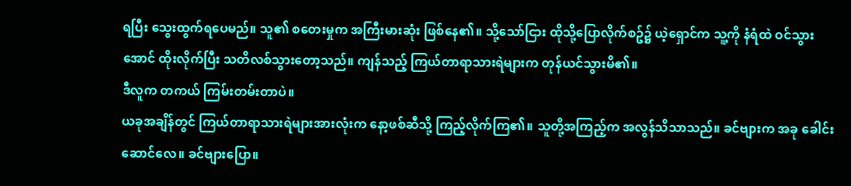ရပြီး သွေးထွက်ရပေမည်။ သူ၏ စတေးမှုက အကြီးမားဆုံး ဖြစ်နေ၏။ သို့သော်ငြား ထိုသို့ပြောလိုက်စဥ်၌ ယဲ့ရှောင်က သူ့ကို နံရံထဲ ဝင်သွားအောင် ထိုးလိုက်ပြီး သတိလစ်သွားတော့သည်။ ကျန်သည့် ကြယ်တာရာသားရဲများက တုန်ယင်သွားမိ၏။
ဒီလူက တကယ် ကြမ်းတမ်းတာပဲ။
ယခုအချိန်တွင် ကြယ်တာရာသားရဲများအားလုံးက နော့ဖစ်ဆီသို့ ကြည့်လိုက်ကြ၏။ သူတို့အကြည့်က အလွန်သိသာသည်။ ခင်ဗျားက အခု ခေါင်းဆောင်လေ။ ခင်ဗျားပြော။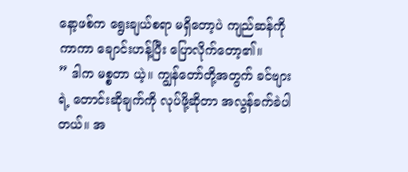နော့ဖစ်က ရွေးချယ်စရာ မရှိတော့ပဲ ကျည်ဆန်ကိုကာကာ ချောင်းဟန့်ပြီး ပြောလိုက်တော့၏။
” ဒါက မစ္စတာ ယဲ့။ ကျွန်တော်တို့အတွက် ခင်ဗျားရဲ့ တောင်းဆိုချက်ကို လုပ်ဖို့ဆိုတာ အလွန်ခက်ခဲပါတယ်။ အ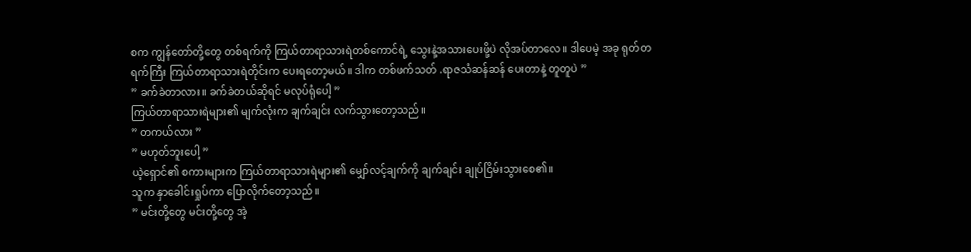စက ကျွန်တော်တို့တွေ တစ်ရက်ကို ကြယ်တာရာသားရဲတစ်ကောင်ရဲ့ သွေးနဲ့အသားပေးဖို့ပဲ လိုအပ်တာလေ။ ဒါပေမဲ့ အခု ရုတ်တရက်ကြီး ကြယ်တာရာသားရဲတိုင်းက ပေးရတော့မယ်။ ဒါက တစ်ဖက်သတ် .ရာဇသံဆန်ဆန် ပေးတာနဲ့ တူတူပဲ ”
” ခက်ခဲတာလား။ ခက်ခဲတယ်ဆိုရင် မလုပ်ရုံပေါ့ ”
ကြယ်တာရာသားရဲများ၏ မျက်လုံးက ချက်ချင်း လက်သွားတော့သည်။
” တကယ်လား ”
” မဟုတ်ဘူးပေါ့ ”
ယဲ့ရှောင်၏ စကားများက ကြယ်တာရာသားရဲများ၏ မျှော်လင့်ချက်ကို ချက်ချင်း ချုပ်ငြိမ်းသွားစေ၏။
သူက နှာခေါင်းရှုပ်ကာ ပြောလိုက်တော့သည်။
” မင်းတို့တွေ မင်းတို့တွေ အဲ့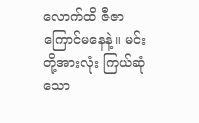လောက်ထိ ဇီဇာကြောင်မနေနဲ့။ မင်းတို့အားလုံး ကြယ်ဆုံသော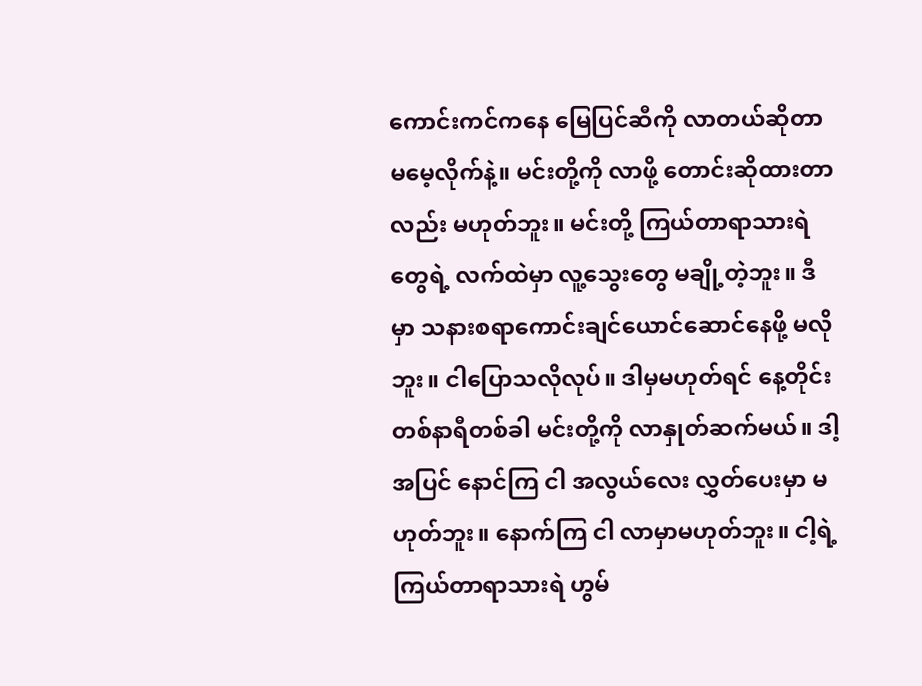ကောင်းကင်ကနေ မြေပြင်ဆီကို လာတယ်ဆိုတာ မမေ့လိုက်နဲ့။ မင်းတို့ကို လာဖို့ တောင်းဆိုထားတာလည်း မဟုတ်ဘူး။ မင်းတို့ ကြယ်တာရာသားရဲတွေရဲ့ လက်ထဲမှာ လူ့သွေးတွေ မချို့တဲ့ဘူး။ ဒီမှာ သနားစရာကောင်းချင်ယောင်ဆောင်နေဖို့ မလိုဘူး။ ငါပြောသလိုလုပ်။ ဒါမှမဟုတ်ရင် နေ့တိုင်း တစ်နာရီတစ်ခါ မင်းတို့ကို လာနှုတ်ဆက်မယ်။ ဒါ့အပြင် နောင်ကြ ငါ အလွယ်လေး လွှတ်ပေးမှာ မဟုတ်ဘူး။ နောက်ကြ ငါ လာမှာမဟုတ်ဘူး။ ငါ့ရဲ့ ကြယ်တာရာသားရဲ ဟွမ်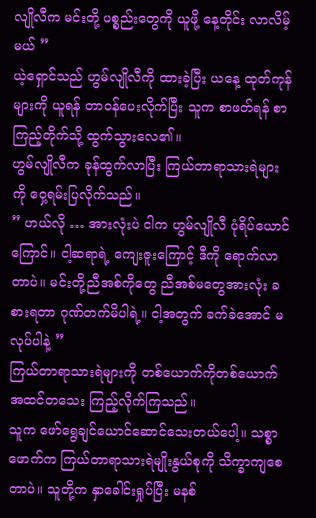လျိုလီက မင်းတို့ ပစ္စည်းတွေကို ယူဖို့ နေ့တိုင်း လာလိမ့်မယ် ”
ယဲ့ရှောင်သည် ဟွမ်လျိုလီကို ထားခဲ့ပြီး ယနေ့ ထုတ်ကုန်များကို ယူရန် တာဝန်ပေးလိုက်ပြီး သူက စာဖတ်ရန် စာကြည့်တိုက်သို့ ထွက်သွားလေ၏။
ဟွမ်လျိုလီက ခုန်ထွက်လာပြီး ကြယ်တာရာသားရဲများကို ဝှေ့ရမ်းပြလိုက်သည်။
” ဟယ်လို … အားလုံးပဲ ငါက ဟွမ်လျိုလီ ပုံရိပ်ယောင်ကြောင်။ ငါ့ဆရာရဲ့ ကျေးဇူးကြောင့် ဒီကို ရောက်လာတာပဲ။ မင်းတို့ညီအစ်ကိုတွေ ညီအစ်မတွေအားလုံး ခစားရတာ ဂုဏ်တက်မိပါရဲ့။ ငါ့အတွက် ခက်ခဲအောင် မလုပ်ပါနဲ့ ”
ကြယ်တာရာသားရဲများကို တစ်ယောက်ကိုတစ်ယောက် အထင်တသေး ကြည့်လိုက်ကြသည်။
သူက ဖော်ရွေချင်ယောင်ဆောင်သေးတယ်ပေါ့။ သစ္စာဖောက်က ကြယ်တာရာသားရဲမျိုးနွယ်စုကို သိက္ခာကျစေတာပဲ။ သူတို့က နှာခေါင်းရှုပ်ပြီး မနစ်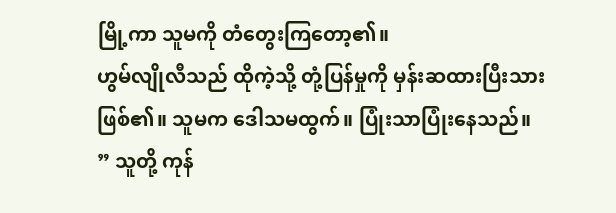မြို့ကာ သူမကို တံတွေးကြတော့၏။
ဟွမ်လျိုလီသည် ထိုကဲ့သို့ တုံ့ပြန်မှုကို မှန်းဆထားပြီးသား ဖြစ်၏။ သူမက ဒေါသမထွက်။ ပြုံးသာပြုံးနေသည်။
” သူတို့ ကုန်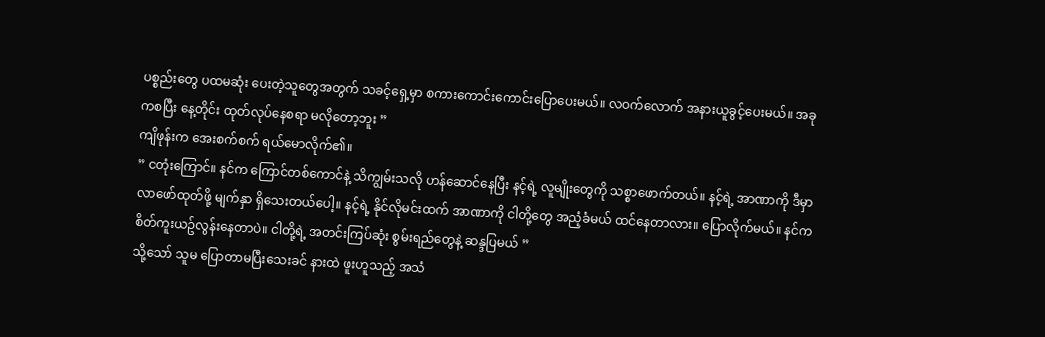ပစ္စည်းတွေ ပထမဆုံး ပေးတဲ့သူတွေအတွက် သခင့်ရှေ့မှာ စကားကောင်းကောင်းပြောပေးမယ်။ လဝက်လောက် အနားယူခွင့်ပေးမယ်။ အခုကစပြီး နေ့တိုင်း ထုတ်လုပ်နေစရာ မလိုတော့ဘူး ”
ကျိဖုန်းက အေးစက်စက် ရယ်မောလိုက်၏။
” ငတုံးကြောင်။ နင်က ကြောင်တစ်ကောင်နဲ့ သိကျွမ်းသလို ဟန်ဆောင်နေပြီး နင့်ရဲ့ လူမျိုးတွေကို သစ္စာဖောက်တယ်။ နင့်ရဲ့ အာဏာကို ဒီမှာ လာဖော်ထုတ်ဖို့ မျက်နှာ ရှိသေးတယ်ပေါ့။ နင့်ရဲ့ နိုင်လိုမင်းထက် အာဏာကို ငါတို့တွေ အညံ့ခံမယ် ထင်နေတာလား။ ပြောလိုက်မယ်။ နင်က စိတ်ကူးယဥ်လွန်းနေတာပဲ။ ငါတို့ရဲ့ အတင်းကြပ်ဆုံး စွမ်းရည်တွေနဲ့ ဆန္ဒပြမယ် ”
သို့သော် သူမ ပြောတာမပြီးသေးခင် နားထဲ ဖူးဟူသည့် အသံ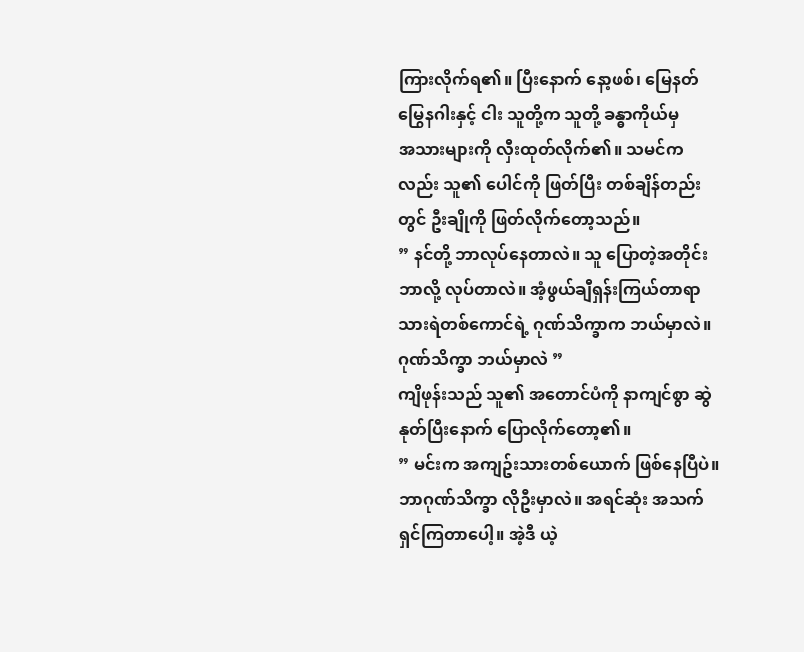ကြားလိုက်ရ၏။ ပြီးနောက် နော့ဖစ်၊ မြေနတ်မြွေနဂါးနှင့် ငါး သူတို့က သူတို့ ခန္ဓာကိုယ်မှ
အသားများကို လှီးထုတ်လိုက်၏။ သမင်ကလည်း သူ၏ ပေါင်ကို ဖြတ်ပြီး တစ်ချိန်တည်းတွင် ဦးချိုကို ဖြတ်လိုက်တော့သည်။
” နင်တို့ ဘာလုပ်နေတာလဲ။ သူ ပြောတဲ့အတိုင်း ဘာလို့ လုပ်တာလဲ။ အံ့ဖွယ်ချီရှန်းကြယ်တာရာသားရဲတစ်ကောင်ရဲ့ ဂုဏ်သိက္ခာက ဘယ်မှာလဲ။
ဂုဏ်သိက္ခာ ဘယ်မှာလဲ ”
ကျိဖုန်းသည် သူ၏ အတောင်ပံကို နာကျင်စွာ ဆွဲနုတ်ပြီးနောက် ပြောလိုက်တော့၏။
” မင်းက အကျဥ်းသားတစ်ယောက် ဖြစ်နေပြီပဲ။ ဘာဂုဏ်သိက္ခာ လိုဦးမှာလဲ။ အရင်ဆုံး အသက်ရှင်ကြတာပေါ့။ အဲ့ဒီ ယဲ့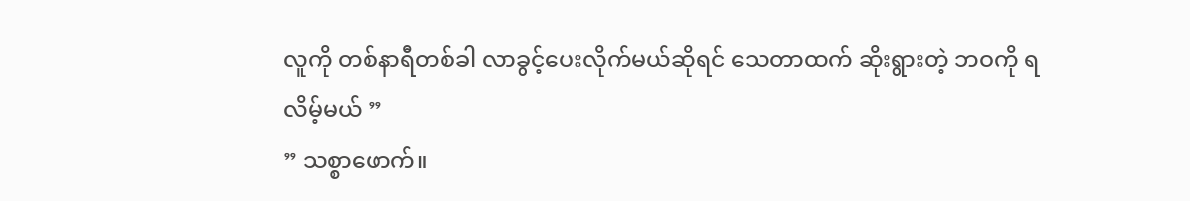လူကို တစ်နာရီတစ်ခါ လာခွင့်ပေးလိုက်မယ်ဆိုရင် သေတာထက် ဆိုးရွားတဲ့ ဘဝကို ရလိမ့်မယ် ”
” သစ္စာဖောက်။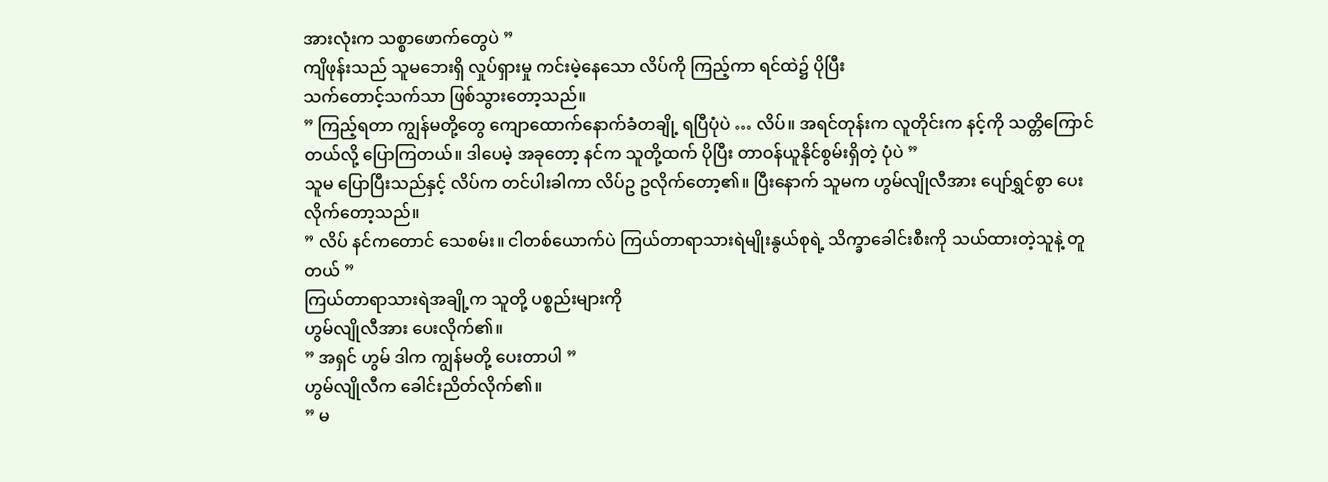အားလုံးက သစ္စာဖောက်တွေပဲ ”
ကျိဖုန်းသည် သူမဘေးရှိ လှုပ်ရှားမှု ကင်းမဲ့နေသော လိပ်ကို ကြည့်ကာ ရင်ထဲ၌ ပိုပြီး
သက်တောင့်သက်သာ ဖြစ်သွားတော့သည်။
” ကြည့်ရတာ ကျွန်မတို့တွေ ကျောထောက်နောက်ခံတချို့ ရပြီပုံပဲ … လိပ်။ အရင်တုန်းက လူတိုင်းက နင့်ကို သတ္တိကြောင်တယ်လို့ ပြောကြတယ်။ ဒါပေမဲ့ အခုတော့ နင်က သူတို့ထက် ပိုပြီး တာဝန်ယူနိုင်စွမ်းရှိတဲ့ ပုံပဲ ”
သူမ ပြောပြီးသည်နှင့် လိပ်က တင်ပါးခါကာ လိပ်ဥ ဥလိုက်တော့၏။ ပြီးနောက် သူမက ဟွမ်လျိုလီအား ပျော်ရွှင်စွာ ပေးလိုက်တော့သည်။
” လိပ် နင်ကတောင် သေစမ်း။ ငါတစ်ယောက်ပဲ ကြယ်တာရာသားရဲမျိုးနွယ်စုရဲ့ သိက္ခာခေါင်းစီးကို သယ်ထားတဲ့သူနဲ့ တူတယ် ”
ကြယ်တာရာသားရဲအချို့က သူတို့ ပစ္စည်းများကို
ဟွမ်လျိုလီအား ပေးလိုက်၏။
” အရှင် ဟွမ် ဒါက ကျွန်မတို့ ပေးတာပါ ”
ဟွမ်လျိုလီက ခေါင်းညိတ်လိုက်၏။
” မ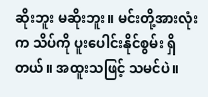ဆိုးဘူး မဆိုးဘူး။ မင်းတို့အားလုံးက သိပ်ကို ပူးပေါင်းနိုင်စွမ်း ရှိတယ်။ အထူးသဖြင့် သမင်ပဲ။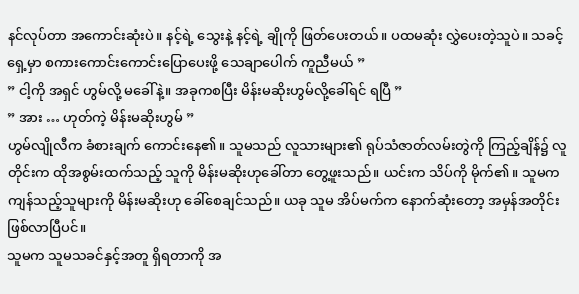နင်လုပ်တာ အကောင်းဆုံးပဲ။ နင့်ရဲ့ သွေးနဲ့ နင့်ရဲ့ ချိုကို ဖြတ်ပေးတယ်။ ပထမဆုံး လွှဲပေးတဲ့သူပဲ။ သခင့်ရှေ့မှာ စကားကောင်းကောင်းပြောပေးဖို့ သေချာပေါက် ကူညီမယ် ”
” ငါ့ကို အရှင် ဟွမ်လို့ မခေါ်နဲ့။ အခုကစပြီး မိန်းမဆိုးဟွမ်လို့ခေါ်ရင် ရပြီ ”
” အား … ဟုတ်ကဲ့ မိန်းမဆိုးဟွမ် ”
ဟွမ်လျိုလီက ခံစားချက် ကောင်းနေ၏။ သူမသည် လူသားများ၏ ရုပ်သံဇာတ်လမ်းတွဲကို ကြည့်ချိန်၌ လူတိုင်းက ထိုအစွမ်းထက်သည့် သူကို မိန်းမဆိုးဟုခေါ်တာ တွေ့ဖူးသည်။ ယင်းက သိပ်ကို မိုက်၏။ သူမက ကျန်သည့်သူများကို မိန်းမဆိုးဟု ခေါ်စေချင်သည်။ ယခု သူမ အိပ်မက်က နောက်ဆုံးတော့ အမှန်အတိုင်း ဖြစ်လာပြီပင်။
သူမက သူမသခင်နှင့်အတူ ရှိရတာကို အ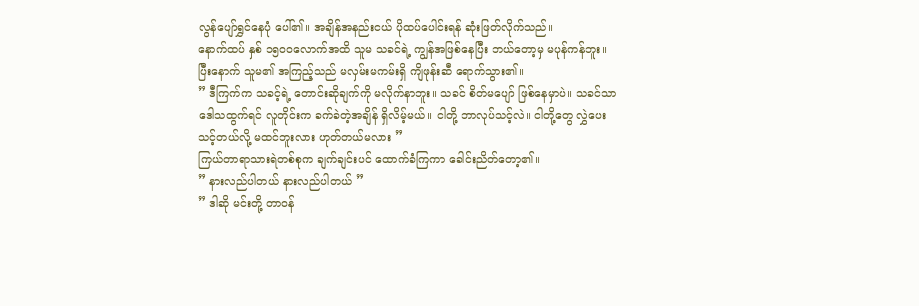လွန်ပျော်ရွှင်နေပုံ ပေါ်၏။ အချိန်အနည်းငယ် ပိုထပ်ပေါင်းရန် ဆုံးဖြတ်လိုက်သည်။
နောက်ထပ် နှစ် ၁၅၀၀လောက်အထိ သူမ သခင်ရဲ့ ကျွန်အဖြစ်နေပြီး ဘယ်တော့မှ မပုန်ကန်ဘူး။
ပြီးနောက် သူမ၏ အကြည့်သည် မလှမ်းမကမ်းရှိ ကျိဖုန်းဆီ ရောက်သွား၏။
” ဒီကြက်က သခင့်ရဲ့ တောင်းဆိုချက်ကို မလိုက်နာဘူး။ သခင် စိတ်မပျော် ဖြစ်နေမှာပဲ။ သခင်သာ ဒေါသထွက်ရင် လူတိုင်းက ခက်ခဲတဲ့အချိန် ရှိလိမ့်မယ်။ ငါတို့ ဘာလုပ်သင့်လဲ။ ငါတို့တွေ လွှဲပေးသင့်တယ်လို့ မထင်ဘူးလား ဟုတ်တယ်မလား ”
ကြယ်တာရာသားရဲတစ်စုက ချက်ချင်းပင် ထောက်ခံကြကာ ခေါင်းညိတ်တော့၏။
” နားလည်ပါတယ် နားလည်ပါတယ် ”
” ဒါဆို မင်းတို့ တာဝန်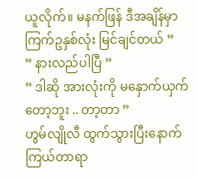ယူလိုက်။ မနက်ဖြန် ဒီအချိန်မှာ ကြက်ဥနှစ်လုံး မြင်ချင်တယ် ”
” နားလည်ပါပြီ ”
” ဒါဆို အားလုံးကို မနှောက်ယှက်တော့ဘူး .. တာ့တာ ”
ဟွမ်လျိုလီ ထွက်သွားပြီးနောက် ကြယ်တာရာ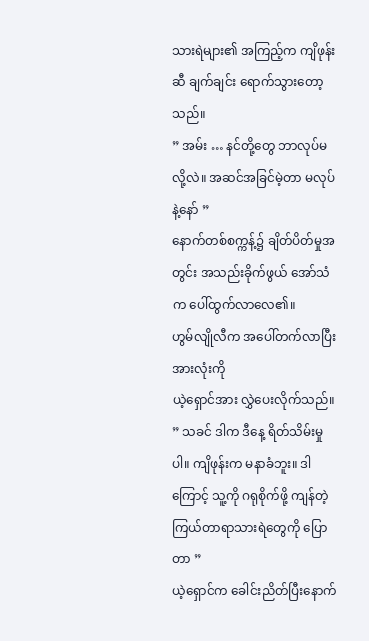သားရဲများ၏ အကြည့်က ကျိဖုန်းဆီ ချက်ချင်း ရောက်သွားတော့သည်။
” အမ်း … နင်တို့တွေ ဘာလုပ်မလို့လဲ။ အဆင်အခြင်မဲ့တာ မလုပ်နဲ့နော် ”
နောက်တစ်စက္ကန့်၌ ချိတ်ပိတ်မှုအတွင်း အသည်းခိုက်ဖွယ် အော်သံက ပေါ်ထွက်လာလေ၏။
ဟွမ်လျိုလီက အပေါ်တက်လာပြီး အားလုံးကို
ယဲ့ရှောင်အား လွှဲပေးလိုက်သည်။
” သခင် ဒါက ဒီနေ့ ရိတ်သိမ်းမှုပါ။ ကျိဖုန်းက မနာခံဘူး။ ဒါကြောင့် သူ့ကို ဂရုစိုက်ဖို့ ကျန်တဲ့ ကြယ်တာရာသားရဲတွေကို ပြောတာ ”
ယဲ့ရှောင်က ခေါင်းညိတ်ပြီးနောက်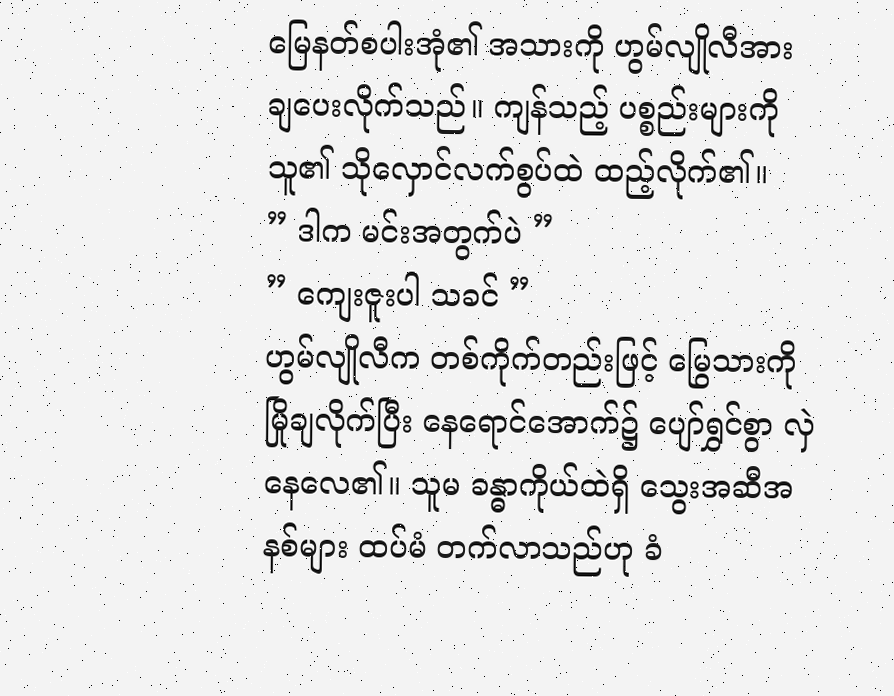မြေနတ်စပါးအုံ၏ အသားကို ဟွမ်လျိုလီအား ချပေးလိုက်သည်။ ကျန်သည့် ပစ္စည်းများကို သူ၏ သိုလှောင်လက်စွပ်ထဲ ထည့်လိုက်၏။
” ဒါက မင်းအတွက်ပဲ ”
” ကျေးဇူးပါ သခင် ”
ဟွမ်လျိုလီက တစ်ကိုက်တည်းဖြင့် မြွေသားကို မြိုချလိုက်ပြီး နေရောင်အောက်၌ ပျော်ရွှင်စွာ လှဲနေလေ၏။ သူမ ခန္ဓာကိုယ်ထဲရှိ သွေးအဆီအနစ်များ ထပ်မံ တက်လာသည်ဟု ခံ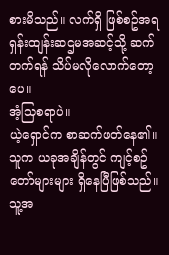စားမိသည်။ လက်ရှိ ဖြစ်စဥ်အရ ရှန်းထျန်းဆဌမအဆင့်သို့ ဆက်တက်ရန် သိပ်မလိုလောက်တော့ပေ။
အံ့သြစရာပဲ။
ယဲ့ရှောင်က စာဆက်ဖတ်နေ၏။ သူက ယခုအချိန်တွင် ကျင့်စဥ်တော်များများ ရှိနေပြီဖြစ်သည်။ သူ့အ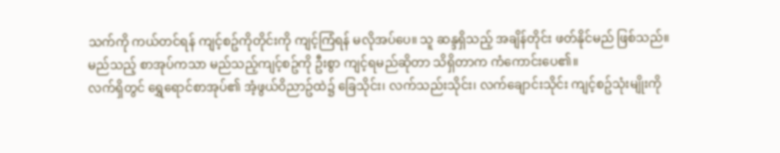သက်ကို ကယ်တင်ရန် ကျင့်စဥ်ကိုတိုင်းကို ကျင့်ကြံရန် မလိုအပ်ပေ။ သူ ဆန္ဒရှိသည့် အချိန်တိုင်း ဖတ်နိုင်မည် ဖြစ်သည်။
မည်သည့် စာအုပ်ကသာ မည်သည့်ကျင့်စဥ်ကို ဦးစွာ ကျင့်ရမည်ဆိုတာ သိရှိတာက ကံကောင်းပေ၏။
လက်ရှိတွင် ရွှေရောင်စာအုပ်၏ အံ့ဖွယ်ဝိညာဥ်ထဲ၌ ခြေသိုင်း၊ လက်သည်းသိုင်း၊ လက်ချောင်းသိုင်း ကျင့်စဥ်သုံးမျိုးကို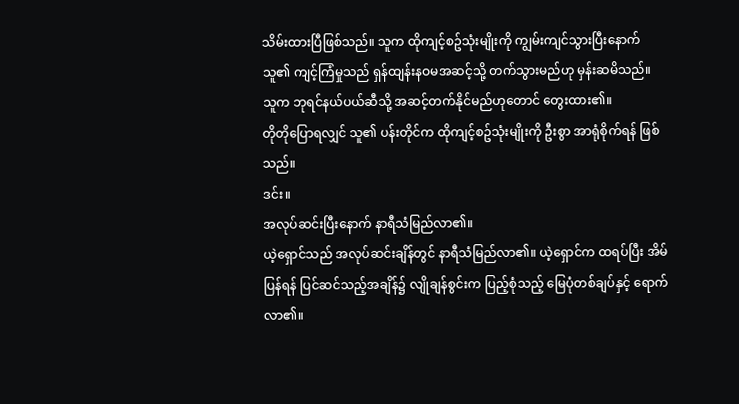သိမ်းထားပြီဖြစ်သည်။ သူက ထိုကျင့်စဥ်သုံးမျိုးကို ကျွမ်းကျင်သွားပြီးနောက် သူ၏ ကျင့်ကြံမှုသည် ရှန်ထျန်းနဝမအဆင့်သို့ တက်သွားမည်ဟု မှန်းဆမိသည်။ သူက ဘုရင်နယ်ပယ်ဆီသို့ အဆင့်တက်နိုင်မည်ဟုတောင် တွေးထား၏။
တိုတိုပြောရလျှင် သူ၏ ပန်းတိုင်က ထိုကျင့်စဥ်သုံးမျိုးကို ဦးစွာ အာရုံစိုက်ရန် ဖြစ်သည်။
ဒင်း။
အလုပ်ဆင်းပြီးနောက် နာရီသံမြည်လာ၏။
ယဲ့ရှောင်သည် အလုပ်ဆင်းချိန်တွင် နာရီသံမြည်လာ၏။ ယဲ့ရှောင်က ထရပ်ပြီး အိမ်ပြန်ရန် ပြင်ဆင်သည့်အချိန်၌ လျိုချန်စွင်းက ပြည့်စုံသည့် မြေပုံတစ်ချပ်နှင့် ရောက်လာ၏။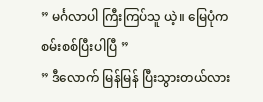” မင်္ဂလာပါ ကြီးကြပ်သူ ယဲ့။ မြေပုံက စမ်းစစ်ပြီးပါပြီ ”
” ဒီလောက် မြန်မြန် ပြီးသွားတယ်လား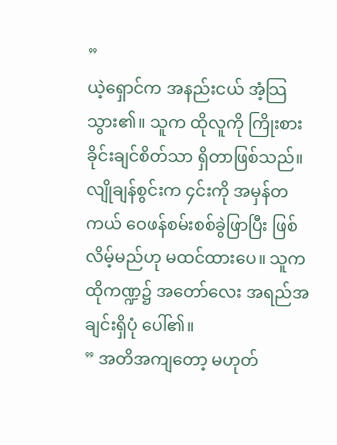”
ယဲ့ရှောင်က အနည်းငယ် အံ့သြသွား၏။ သူက ထိုလူကို ကြိုးစားခိုင်းချင်စိတ်သာ ရှိတာဖြစ်သည်။ လျိုချန်စွင်းက ၄င်းကို အမှန်တကယ် ဝေဖန်စမ်းစစ်ခွဲဖြာပြီး ဖြစ်လိမ့်မည်ဟု မထင်ထားပေ။ သူက ထိုကဏ္ဍ၌ အတော်လေး အရည်အချင်းရှိပုံ ပေါ်၏။
” အတိအကျတော့ မဟုတ်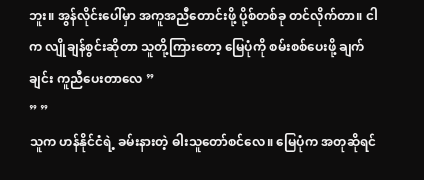ဘူး။ အွန်လိုင်းပေါ်မှာ အကူအညီတောင်းဖို့ ပို့စ်တစ်ခု တင်လိုက်တာ။ ငါက လျိုချန်စွင်းဆိုတာ သူတို့ကြားတော့ မြေပုံကို စမ်းစစ်ပေးဖို့ ချက်ချင်း ကူညီပေးတာလေ ”
” ”
သူက ဟန်နိုင်ငံရဲ့ ခမ်းနားတဲ့ ဓါးသူတော်စင်လေ။ မြေပုံက အတုဆိုရင်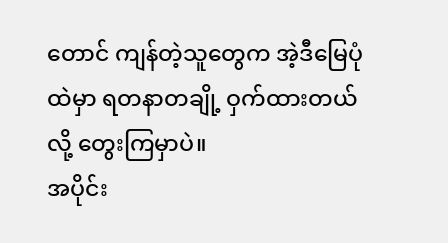တောင် ကျန်တဲ့သူတွေက အဲ့ဒီမြေပုံထဲမှာ ရတနာတချို့ ဝှက်ထားတယ်လို့ တွေးကြမှာပဲ။
အပိုင်း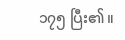၁၇၅ ပြီး၏။